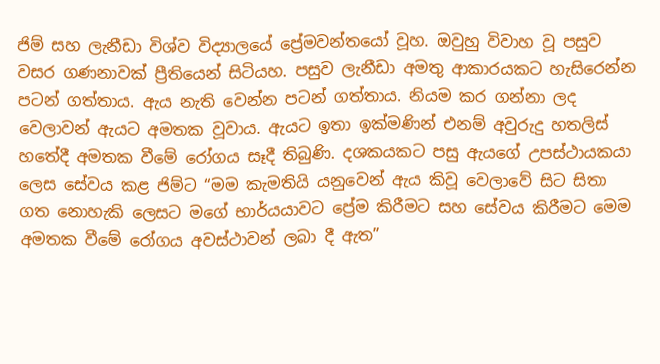ජිම් සහ ලැනීඩා විශ්ව විද්‍යාලයේ ප්‍රේමවන්තයෝ වූහ. ඔවුහු විවාහ වූ පසුව වසර ගණනාවක් ප්‍රීතියෙන් සිටියහ. පසුව ලැනීඩා අමතු ආකාරයකට හැසිරෙන්න පටන් ගත්තාය. ඇය නැති වෙන්න පටන් ගත්තාය. නියම කර ගන්නා ලද වෙලාවන් ඇයට අමතක වූවාය. ඇයට ඉතා ඉක්මණින් එනම් අවුරුදු හතලිස් හතේදී අමතක වීමේ රෝගය සෑදී තිබුණි. දශකයකට පසු ඇයගේ උපස්ථායකයා ලෙස සේවය කළ ජිම්ට “මම කැමතියි යනුවෙන් ඇය කිවූ වෙලාවේ සිට සිතා ගත නොහැකි ලෙසට මගේ භාර්යයාවට ප්‍රේම කිරීමට සහ සේවය කිරීමට මෙම අමතක වීමේ රෝගය අවස්ථාවන් ලබා දී ඇත”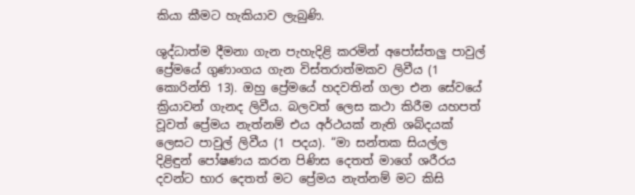කියා කීමට හැකියාව ලැබුණි.

ශුද්ධාත්ම දීමනා ගැන පැහැදිළි කරමින් අපෝස්තලු පාවුල් ප්‍රේමයේ ගුණාංගය ගැන විස්තරාත්මකව ලිවීය (1 කොරින්ති 13). ඔහු ප්‍රේමයේ හදවතින් ගලා එන සේවයේ ක්‍රියාවන් ගැනද ලිවීය. බලවත් ලෙස කථා කිරීම යහපත් වූවත් ප්‍රේමය නැත්නම් එය අර්ථයක් නැති ශබ්දයක් ලෙසට පාවුල් ලිවීය (1 පදය). “මා සන්තක සියල්ල දිළිඳුන් පෝෂණය කරන පිණිස දෙතත් මාගේ ශරීරය දවන්ට භාර දෙතත් මට ප්‍රේමය නැත්නම් මට කිසි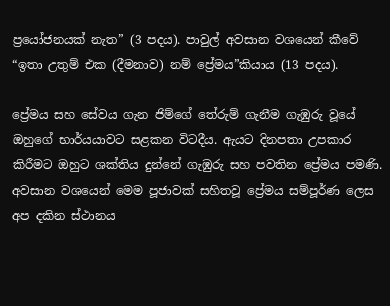ප්‍රයෝජනයක් නැත” (3 පදය). පාවුල් අවසාන වශයෙන් කීවේ “ඉතා උතුම් එක (දීමනාව) නම් ප්‍රේමය”කියාය (13 පදය).

ප්‍රේමය සහ සේවය ගැන ජිම්ගේ තේරුම් ගැනීම ගැඹුරු වූයේ ඔහුගේ භාර්යයාවට සළකන විටදීය. ඇයට දිනපතා උපකාර කිරීමට ඔහුට ශක්තිය දුන්නේ ගැඹුරු සහ පවතින ප්‍රේමය පමණි. අවසාන වශයෙන් මෙම පූජාවක් සහිතවූ ප්‍රේමය සම්පූර්ණ ලෙස අප දකින ස්ථානය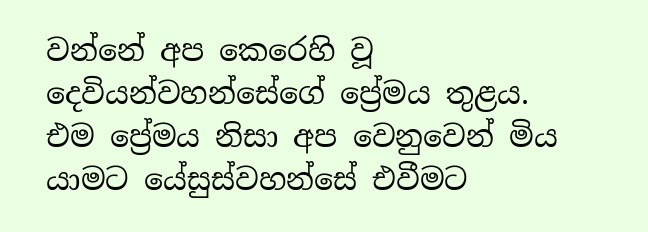වන්නේ අප කෙරෙහි වූ දෙවියන්වහන්සේගේ ප්‍රේමය තුළය. එම ප්‍රේමය නිසා අප වෙනුවෙන් මිය යාමට යේසුස්වහන්සේ එවීමට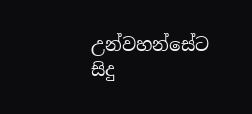උන්වහන්සේට සිදු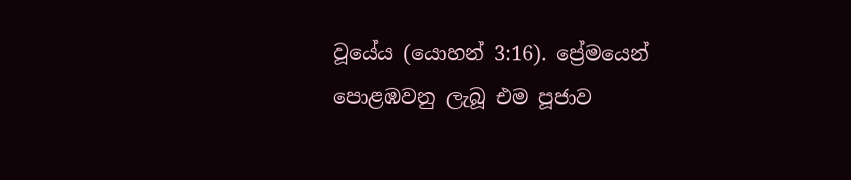වූයේය (යොහන් 3:16). ප්‍රේමයෙන් පොළඹවනු ලැබූ එම පූජාව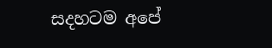සදහටම අපේ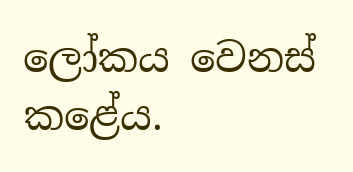ලෝකය වෙනස් කළේය.